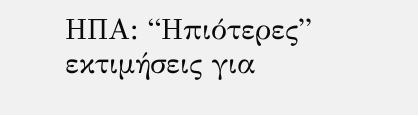ΗΠΑ: “Ηπιότερες” εκτιμήσεις για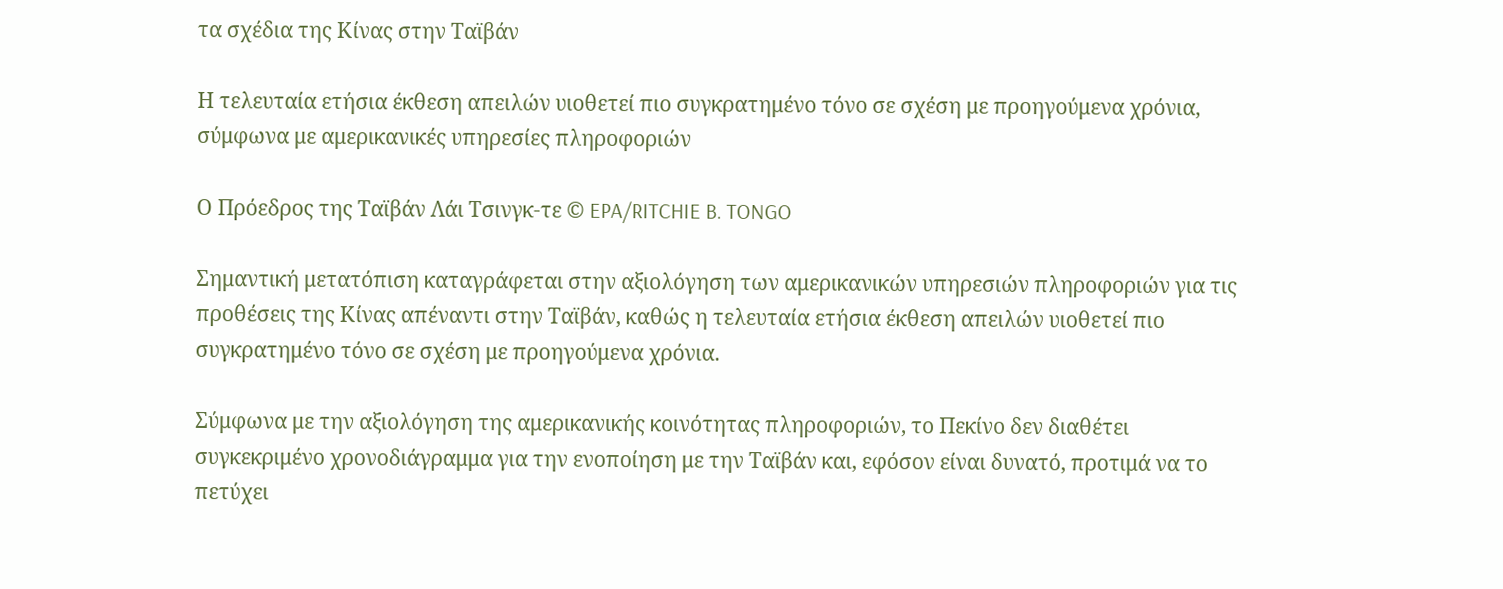τα σχέδια της Κίνας στην Ταϊβάν

Η τελευταία ετήσια έκθεση απειλών υιοθετεί πιο συγκρατημένο τόνο σε σχέση με προηγούμενα χρόνια, σύμφωνα με αμερικανικές υπηρεσίες πληροφοριών

Ο Πρόεδρος της Ταϊβάν Λάι Τσινγκ-τε © EPA/RITCHIE B. TONGO

Σημαντική μετατόπιση καταγράφεται στην αξιολόγηση των αμερικανικών υπηρεσιών πληροφοριών για τις προθέσεις της Κίνας απέναντι στην Ταϊβάν, καθώς η τελευταία ετήσια έκθεση απειλών υιοθετεί πιο συγκρατημένο τόνο σε σχέση με προηγούμενα χρόνια.

Σύμφωνα με την αξιολόγηση της αμερικανικής κοινότητας πληροφοριών, το Πεκίνο δεν διαθέτει συγκεκριμένο χρονοδιάγραμμα για την ενοποίηση με την Ταϊβάν και, εφόσον είναι δυνατό, προτιμά να το πετύχει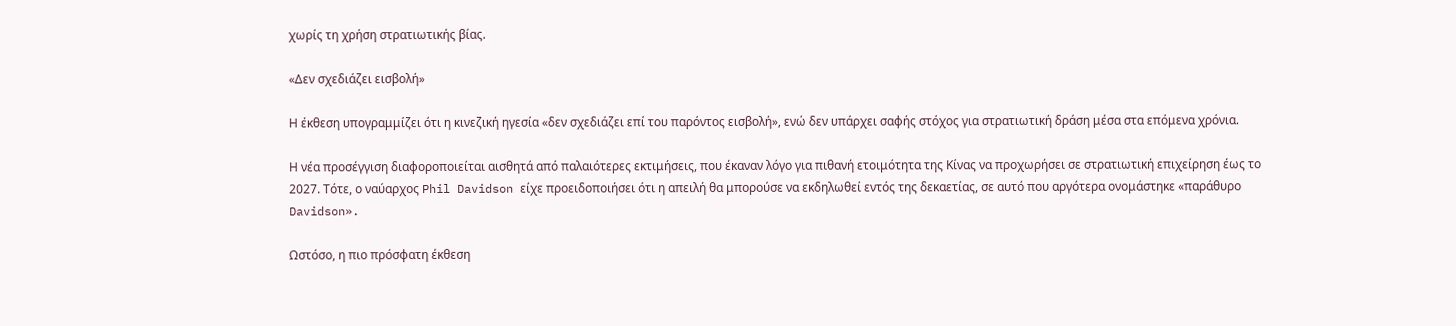χωρίς τη χρήση στρατιωτικής βίας.

«Δεν σχεδιάζει εισβολή»

Η έκθεση υπογραμμίζει ότι η κινεζική ηγεσία «δεν σχεδιάζει επί του παρόντος εισβολή», ενώ δεν υπάρχει σαφής στόχος για στρατιωτική δράση μέσα στα επόμενα χρόνια.

Η νέα προσέγγιση διαφοροποιείται αισθητά από παλαιότερες εκτιμήσεις, που έκαναν λόγο για πιθανή ετοιμότητα της Κίνας να προχωρήσει σε στρατιωτική επιχείρηση έως το 2027. Τότε, ο ναύαρχος Phil Davidson είχε προειδοποιήσει ότι η απειλή θα μπορούσε να εκδηλωθεί εντός της δεκαετίας, σε αυτό που αργότερα ονομάστηκε «παράθυρο Davidson».

Ωστόσο, η πιο πρόσφατη έκθεση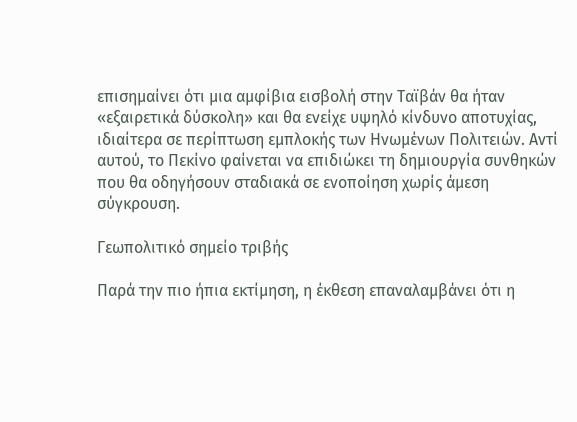επισημαίνει ότι μια αμφίβια εισβολή στην Ταϊβάν θα ήταν «εξαιρετικά δύσκολη» και θα ενείχε υψηλό κίνδυνο αποτυχίας, ιδιαίτερα σε περίπτωση εμπλοκής των Ηνωμένων Πολιτειών. Αντί αυτού, το Πεκίνο φαίνεται να επιδιώκει τη δημιουργία συνθηκών που θα οδηγήσουν σταδιακά σε ενοποίηση χωρίς άμεση σύγκρουση.

Γεωπολιτικό σημείο τριβής

Παρά την πιο ήπια εκτίμηση, η έκθεση επαναλαμβάνει ότι η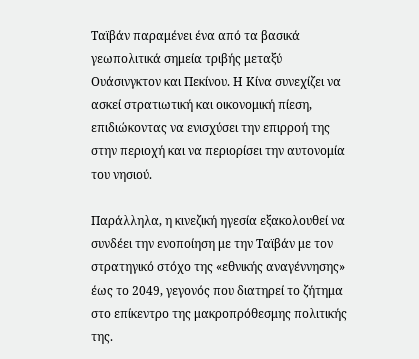Ταϊβάν παραμένει ένα από τα βασικά γεωπολιτικά σημεία τριβής μεταξύ Ουάσινγκτον και Πεκίνου. Η Κίνα συνεχίζει να ασκεί στρατιωτική και οικονομική πίεση, επιδιώκοντας να ενισχύσει την επιρροή της στην περιοχή και να περιορίσει την αυτονομία του νησιού.

Παράλληλα, η κινεζική ηγεσία εξακολουθεί να συνδέει την ενοποίηση με την Ταϊβάν με τον στρατηγικό στόχο της «εθνικής αναγέννησης» έως το 2049, γεγονός που διατηρεί το ζήτημα στο επίκεντρο της μακροπρόθεσμης πολιτικής της.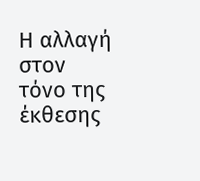Η αλλαγή στον τόνο της έκθεσης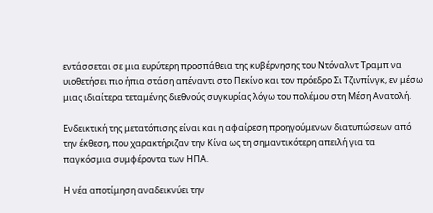εντάσσεται σε μια ευρύτερη προσπάθεια της κυβέρνησης του Ντόναλντ Τραμπ να υιοθετήσει πιο ήπια στάση απέναντι στο Πεκίνο και τον πρόεδρο Σι Τζινπίνγκ, εν μέσω μιας ιδιαίτερα τεταμένης διεθνούς συγκυρίας λόγω του πολέμου στη Μέση Ανατολή.

Ενδεικτική της μετατόπισης είναι και η αφαίρεση προηγούμενων διατυπώσεων από την έκθεση, που χαρακτήριζαν την Κίνα ως τη σημαντικότερη απειλή για τα παγκόσμια συμφέροντα των ΗΠΑ.

Η νέα αποτίμηση αναδεικνύει την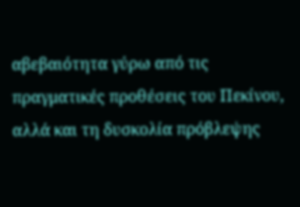αβεβαιότητα γύρω από τις πραγματικές προθέσεις του Πεκίνου, αλλά και τη δυσκολία πρόβλεψης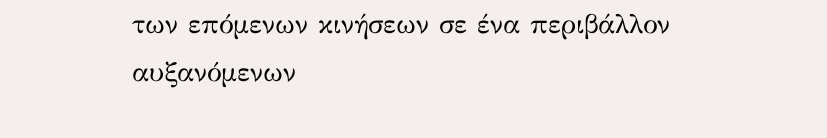των επόμενων κινήσεων σε ένα περιβάλλον αυξανόμενων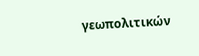γεωπολιτικών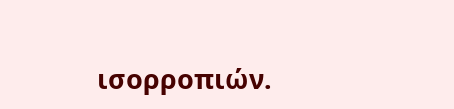ισορροπιών.